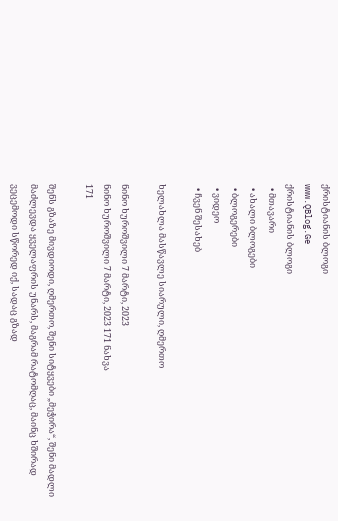ქრისტიანის ბლოგი
www.QBlog.Ge
ქრისტიანის ბლოგი
  • მთავარი
  • ახალი ბლოგები
  • ბლოგერები
  • ვიდეო
  • ჩვენ შესახებ

ხელახლა მასწავლე სიარული, ღმერთო

ნინო ხუროშვილი 7 მარტი, 2023
ნინო ხუროშვილი 7 მარტი, 2023 171 ნახვა
171

შენს გზაზე მივდიოდი, ღმერთო, შენი სიტყვები „მეჭირა“, შენი მადლი მაძლევდა ყველაფრის უნარს, მაგრამ რატომღაც, მაინც ხშირად ვეცემოდი სწორედ იქ, სადაც გზად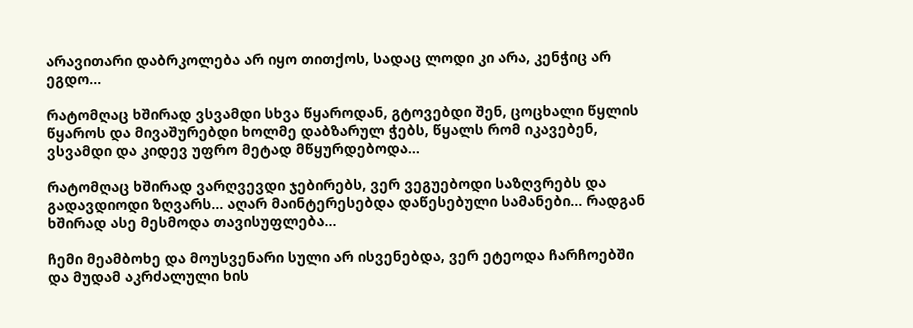არავითარი დაბრკოლება არ იყო თითქოს, სადაც ლოდი კი არა, კენჭიც არ ეგდო…

რატომღაც ხშირად ვსვამდი სხვა წყაროდან, გტოვებდი შენ, ცოცხალი წყლის წყაროს და მივაშურებდი ხოლმე დაბზარულ ჭებს, წყალს რომ იკავებენ, ვსვამდი და კიდევ უფრო მეტად მწყურდებოდა…

რატომღაც ხშირად ვარღვევდი ჯებირებს, ვერ ვეგუებოდი საზღვრებს და გადავდიოდი ზღვარს… აღარ მაინტერესებდა დაწესებული სამანები… რადგან ხშირად ასე მესმოდა თავისუფლება…

ჩემი მეამბოხე და მოუსვენარი სული არ ისვენებდა, ვერ ეტეოდა ჩარჩოებში და მუდამ აკრძალული ხის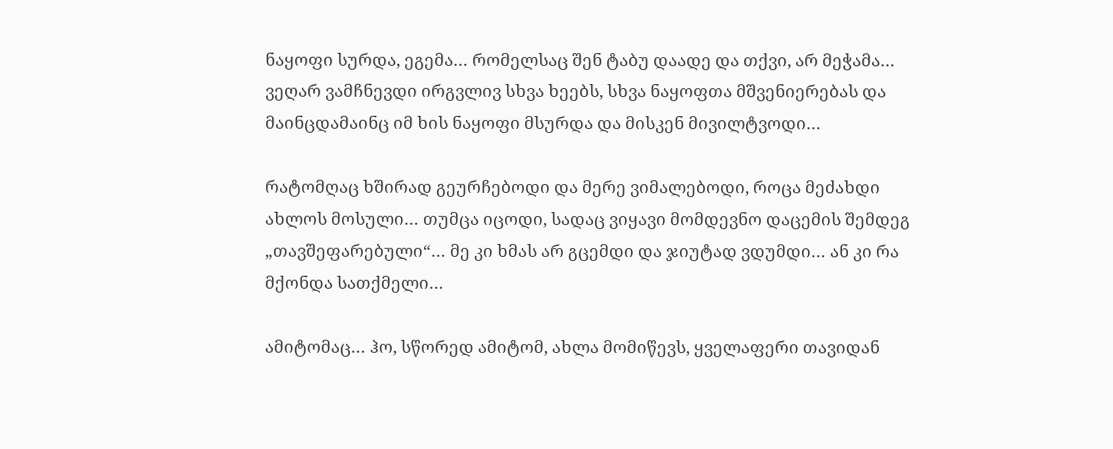ნაყოფი სურდა, ეგემა… რომელსაც შენ ტაბუ დაადე და თქვი, არ მეჭამა… ვეღარ ვამჩნევდი ირგვლივ სხვა ხეებს, სხვა ნაყოფთა მშვენიერებას და მაინცდამაინც იმ ხის ნაყოფი მსურდა და მისკენ მივილტვოდი…

რატომღაც ხშირად გეურჩებოდი და მერე ვიმალებოდი, როცა მეძახდი ახლოს მოსული… თუმცა იცოდი, სადაც ვიყავი მომდევნო დაცემის შემდეგ „თავშეფარებული“… მე კი ხმას არ გცემდი და ჯიუტად ვდუმდი… ან კი რა მქონდა სათქმელი…

ამიტომაც… ჰო, სწორედ ამიტომ, ახლა მომიწევს, ყველაფერი თავიდან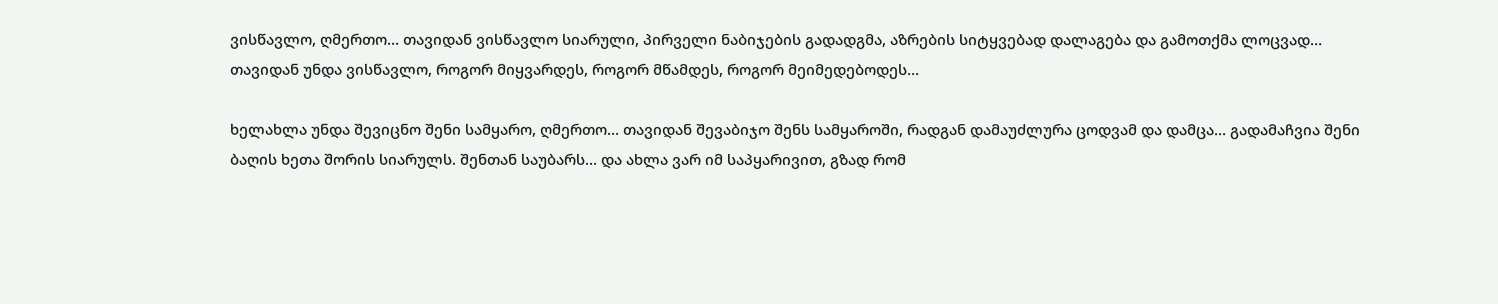ვისწავლო, ღმერთო… თავიდან ვისწავლო სიარული, პირველი ნაბიჯების გადადგმა, აზრების სიტყვებად დალაგება და გამოთქმა ლოცვად… თავიდან უნდა ვისწავლო, როგორ მიყვარდეს, როგორ მწამდეს, როგორ მეიმედებოდეს…

ხელახლა უნდა შევიცნო შენი სამყარო, ღმერთო… თავიდან შევაბიჯო შენს სამყაროში, რადგან დამაუძლურა ცოდვამ და დამცა… გადამაჩვია შენი ბაღის ხეთა შორის სიარულს. შენთან საუბარს… და ახლა ვარ იმ საპყარივით, გზად რომ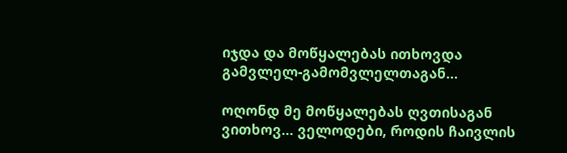იჯდა და მოწყალებას ითხოვდა გამვლელ-გამომვლელთაგან…

ოღონდ მე მოწყალებას ღვთისაგან ვითხოვ… ველოდები, როდის ჩაივლის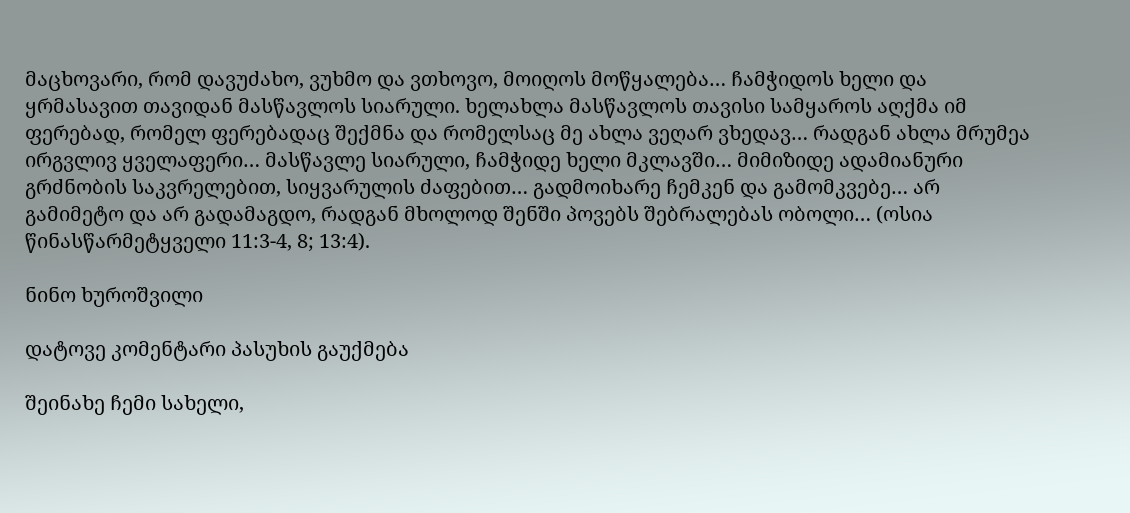მაცხოვარი, რომ დავუძახო, ვუხმო და ვთხოვო, მოიღოს მოწყალება… ჩამჭიდოს ხელი და ყრმასავით თავიდან მასწავლოს სიარული. ხელახლა მასწავლოს თავისი სამყაროს აღქმა იმ ფერებად, რომელ ფერებადაც შექმნა და რომელსაც მე ახლა ვეღარ ვხედავ… რადგან ახლა მრუმეა ირგვლივ ყველაფერი… მასწავლე სიარული, ჩამჭიდე ხელი მკლავში… მიმიზიდე ადამიანური გრძნობის საკვრელებით, სიყვარულის ძაფებით… გადმოიხარე ჩემკენ და გამომკვებე… არ გამიმეტო და არ გადამაგდო, რადგან მხოლოდ შენში პოვებს შებრალებას ობოლი… (ოსია წინასწარმეტყველი 11:3-4, 8; 13:4).

ნინო ხუროშვილი

დატოვე კომენტარი პასუხის გაუქმება

შეინახე ჩემი სახელი,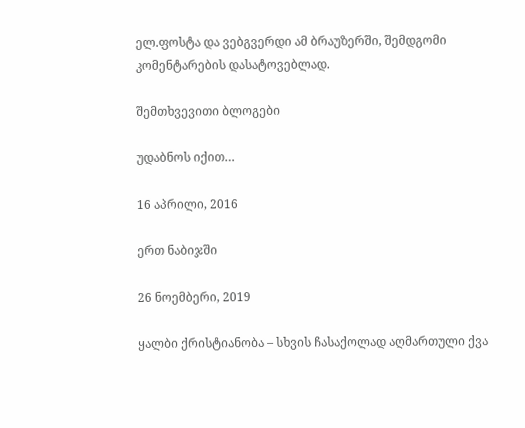ელ.ფოსტა და ვებგვერდი ამ ბრაუზერში, შემდგომი კომენტარების დასატოვებლად.

შემთხვევითი ბლოგები

უდაბნოს იქით…

16 აპრილი, 2016

ერთ ნაბიჯში

26 ნოემბერი, 2019

ყალბი ქრისტიანობა – სხვის ჩასაქოლად აღმართული ქვა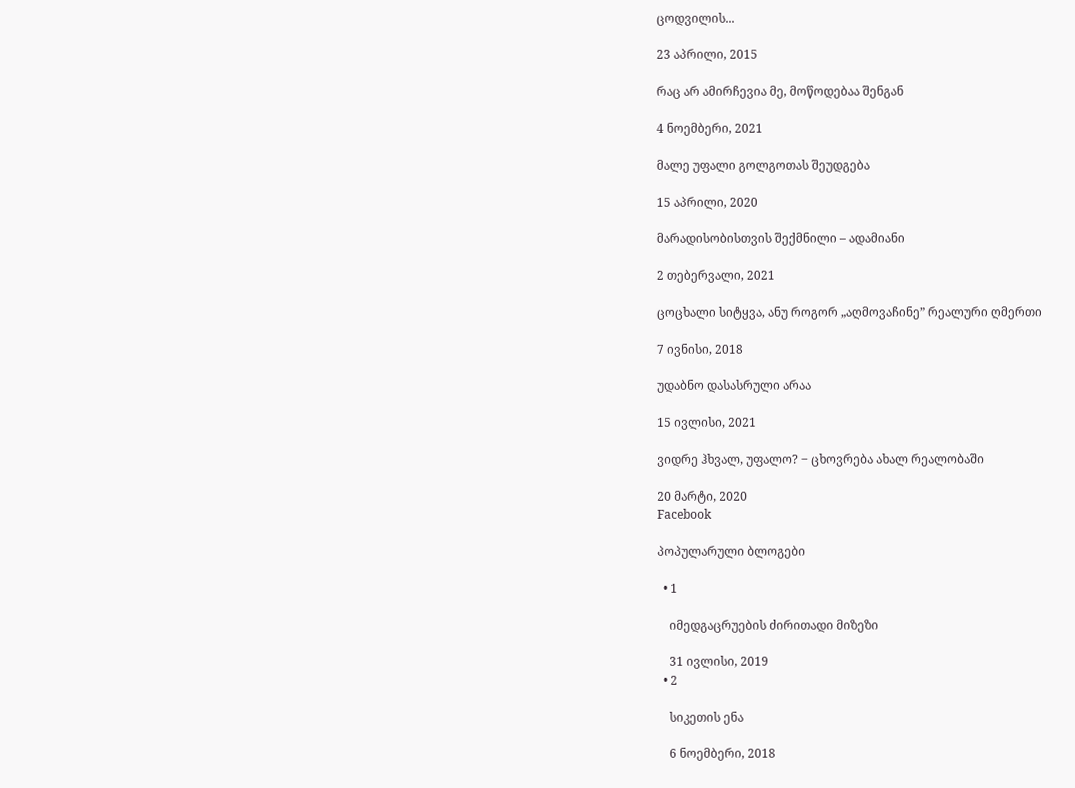ცოდვილის...

23 აპრილი, 2015

რაც არ ამირჩევია მე, მოწოდებაა შენგან

4 ნოემბერი, 2021

მალე უფალი გოლგოთას შეუდგება

15 აპრილი, 2020

მარადისობისთვის შექმნილი – ადამიანი

2 თებერვალი, 2021

ცოცხალი სიტყვა, ანუ როგორ „აღმოვაჩინე” რეალური ღმერთი

7 ივნისი, 2018

უდაბნო დასასრული არაა

15 ივლისი, 2021

ვიდრე ჰხვალ, უფალო? ‒ ცხოვრება ახალ რეალობაში

20 მარტი, 2020
Facebook

პოპულარული ბლოგები

  • 1

    იმედგაცრუების ძირითადი მიზეზი

    31 ივლისი, 2019
  • 2

    სიკეთის ენა

    6 ნოემბერი, 2018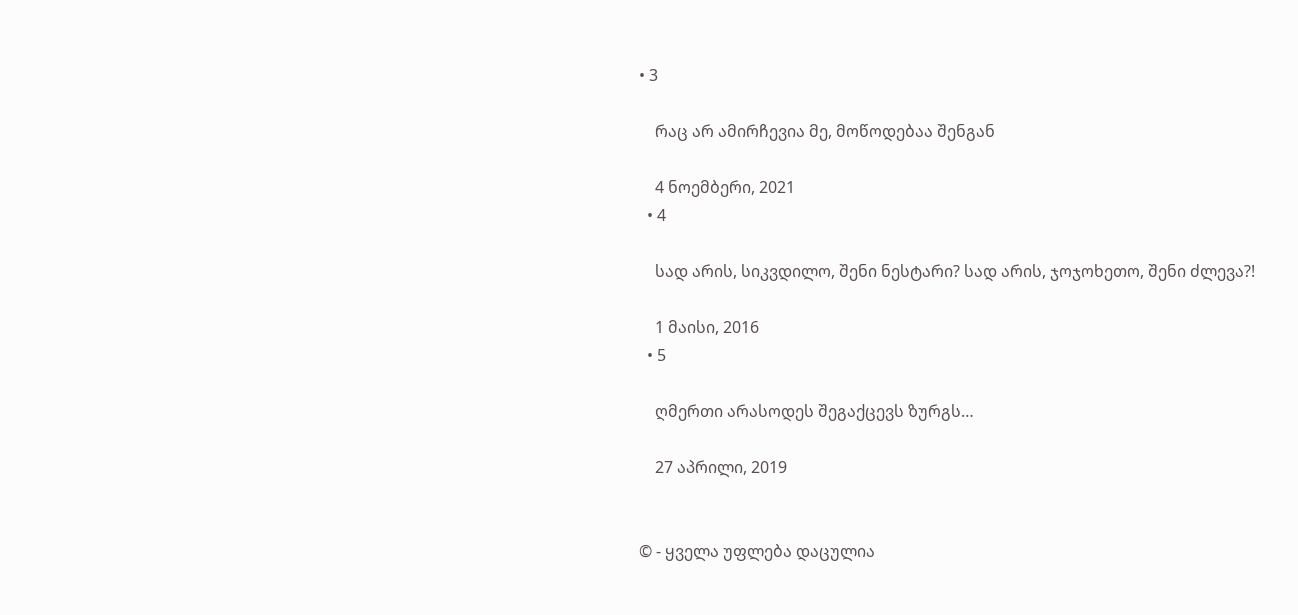• 3

    რაც არ ამირჩევია მე, მოწოდებაა შენგან

    4 ნოემბერი, 2021
  • 4

    სად არის, სიკვდილო, შენი ნესტარი? სად არის, ჯოჯოხეთო, შენი ძლევა?!

    1 მაისი, 2016
  • 5

    ღმერთი არასოდეს შეგაქცევს ზურგს…

    27 აპრილი, 2019


© - ყველა უფლება დაცულია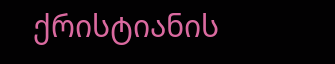ქრისტიანის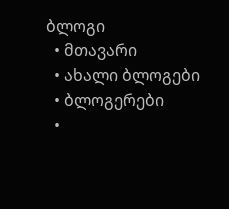ბლოგი
  • მთავარი
  • ახალი ბლოგები
  • ბლოგერები
  •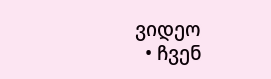ვიდეო
  • ჩვენ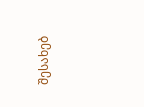შესახებ